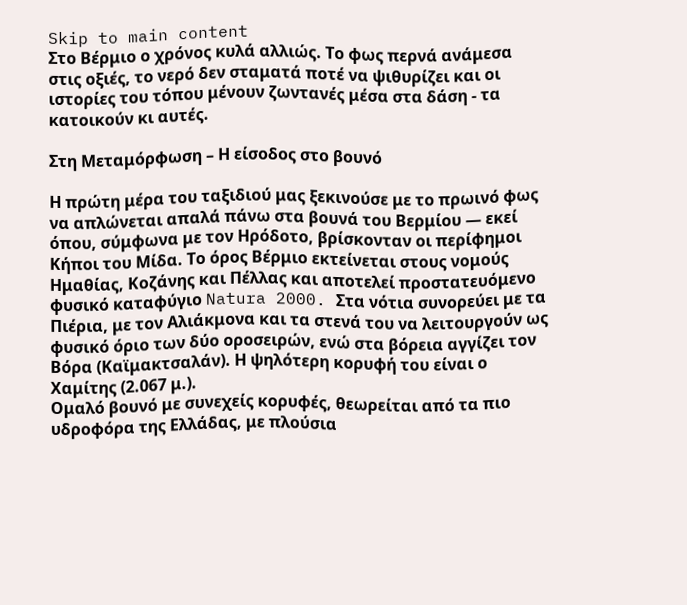Skip to main content
Στο Βέρμιο ο χρόνος κυλά αλλιώς. Το φως περνά ανάμεσα στις οξιές, το νερό δεν σταματά ποτέ να ψιθυρίζει και οι ιστορίες του τόπου μένουν ζωντανές μέσα στα δάση - τα κατοικούν κι αυτές.

Στη Μεταμόρφωση – Η είσοδος στο βουνό

Η πρώτη μέρα του ταξιδιού μας ξεκινούσε με το πρωινό φως να απλώνεται απαλά πάνω στα βουνά του Βερμίου — εκεί όπου, σύμφωνα με τον Ηρόδοτο, βρίσκονταν οι περίφημοι Κήποι του Μίδα. Το όρος Βέρμιο εκτείνεται στους νομούς Ημαθίας, Κοζάνης και Πέλλας και αποτελεί προστατευόμενο φυσικό καταφύγιο Natura 2000. Στα νότια συνορεύει με τα Πιέρια, με τον Αλιάκμονα και τα στενά του να λειτουργούν ως φυσικό όριο των δύο οροσειρών, ενώ στα βόρεια αγγίζει τον Βόρα (Καϊμακτσαλάν). Η ψηλότερη κορυφή του είναι ο Χαμίτης (2.067 μ.).
Ομαλό βουνό με συνεχείς κορυφές, θεωρείται από τα πιο υδροφόρα της Ελλάδας, με πλούσια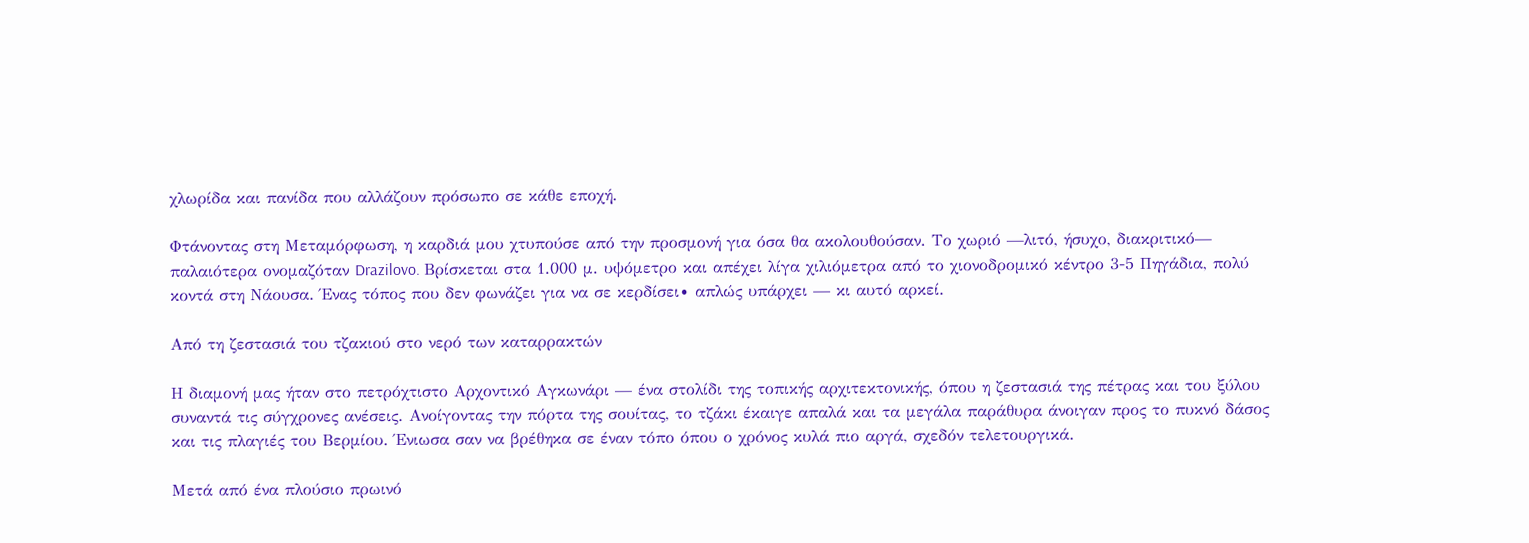χλωρίδα και πανίδα που αλλάζουν πρόσωπο σε κάθε εποχή.

Φτάνοντας στη Μεταμόρφωση, η καρδιά μου χτυπούσε από την προσμονή για όσα θα ακολουθούσαν. Το χωριό —λιτό, ήσυχο, διακριτικό— παλαιότερα ονομαζόταν Drazilovo. Βρίσκεται στα 1.000 μ. υψόμετρο και απέχει λίγα χιλιόμετρα από το χιονοδρομικό κέντρο 3-5 Πηγάδια, πολύ κοντά στη Νάουσα. Ένας τόπος που δεν φωνάζει για να σε κερδίσει∙ απλώς υπάρχει — κι αυτό αρκεί.

Από τη ζεστασιά του τζακιού στο νερό των καταρρακτών

Η διαμονή μας ήταν στο πετρόχτιστο Αρχοντικό Αγκωνάρι — ένα στολίδι της τοπικής αρχιτεκτονικής, όπου η ζεστασιά της πέτρας και του ξύλου συναντά τις σύγχρονες ανέσεις. Ανοίγοντας την πόρτα της σουίτας, το τζάκι έκαιγε απαλά και τα μεγάλα παράθυρα άνοιγαν προς το πυκνό δάσος και τις πλαγιές του Βερμίου. Ένιωσα σαν να βρέθηκα σε έναν τόπο όπου ο χρόνος κυλά πιο αργά, σχεδόν τελετουργικά.

Μετά από ένα πλούσιο πρωινό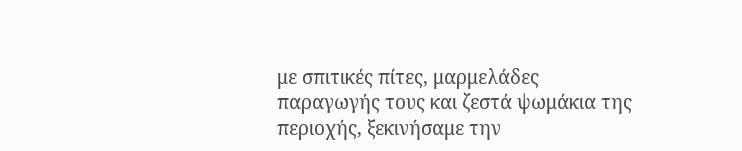με σπιτικές πίτες, μαρμελάδες παραγωγής τους και ζεστά ψωμάκια της περιοχής, ξεκινήσαμε την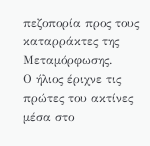πεζοπορία προς τους καταρράκτες της Μεταμόρφωσης.
Ο ήλιος έριχνε τις πρώτες του ακτίνες μέσα στο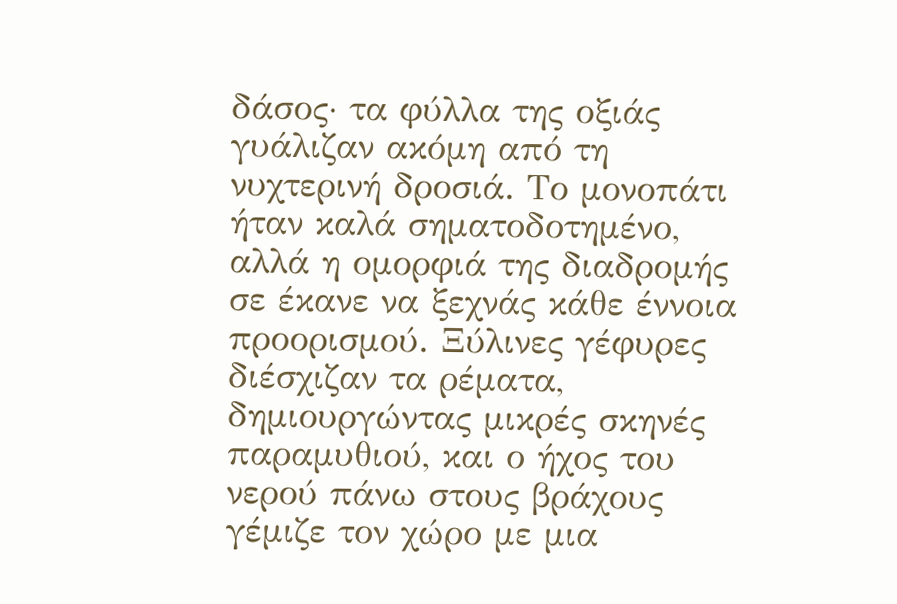δάσος∙ τα φύλλα της οξιάς γυάλιζαν ακόμη από τη νυχτερινή δροσιά. Το μονοπάτι ήταν καλά σηματοδοτημένο, αλλά η ομορφιά της διαδρομής σε έκανε να ξεχνάς κάθε έννοια προορισμού. Ξύλινες γέφυρες διέσχιζαν τα ρέματα, δημιουργώντας μικρές σκηνές παραμυθιού, και ο ήχος του νερού πάνω στους βράχους γέμιζε τον χώρο με μια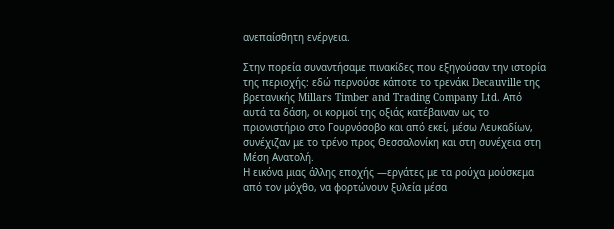ανεπαίσθητη ενέργεια.

Στην πορεία συναντήσαμε πινακίδες που εξηγούσαν την ιστορία της περιοχής: εδώ περνούσε κάποτε το τρενάκι Decauville της βρετανικής Millars Timber and Trading Company Ltd. Από αυτά τα δάση, οι κορμοί της οξιάς κατέβαιναν ως το πριονιστήριο στο Γουρνόσοβο και από εκεί, μέσω Λευκαδίων, συνέχιζαν με το τρένο προς Θεσσαλονίκη και στη συνέχεια στη Μέση Ανατολή.
Η εικόνα μιας άλλης εποχής —εργάτες με τα ρούχα μούσκεμα από τον μόχθο, να φορτώνουν ξυλεία μέσα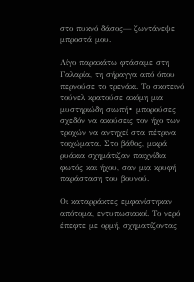στο πυκνό δάσος— ζωντάνεψε μπροστά μου.

Λίγο παρακάτω φτάσαμε στη Γαλαρία, τη σήραγγα από όπου περνούσε το τρενάκι. Το σκοτεινό τούνελ κρατούσε ακόμη μια μυστηριώδη σιωπή∙ μπορούσες σχεδόν να ακούσεις τον ήχο των τροχών να αντηχεί στα πέτρινα τοιχώματα. Στο βάθος, μικρά ρυάκια σχημάτιζαν παιχνίδια φωτός και ήχου, σαν μια κρυφή παράσταση του βουνού.

Οι καταρράκτες εμφανίστηκαν απότομα, εντυπωσιακοί. Το νερό έπεφτε με ορμή, σχηματίζοντας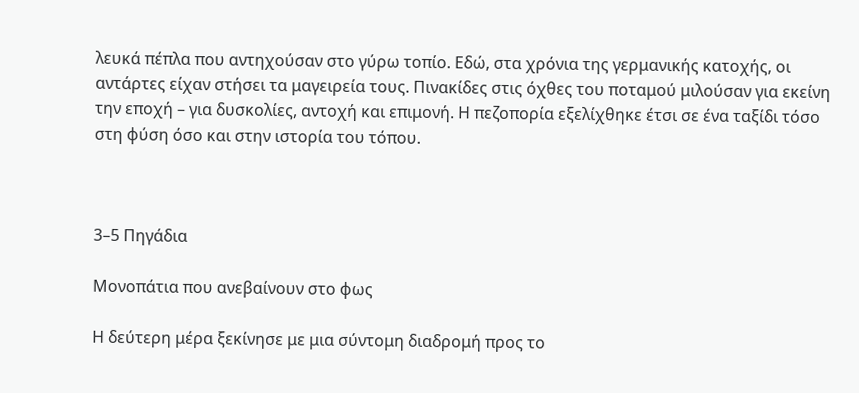λευκά πέπλα που αντηχούσαν στο γύρω τοπίο. Εδώ, στα χρόνια της γερμανικής κατοχής, οι αντάρτες είχαν στήσει τα μαγειρεία τους. Πινακίδες στις όχθες του ποταμού μιλούσαν για εκείνη την εποχή – για δυσκολίες, αντοχή και επιμονή. Η πεζοπορία εξελίχθηκε έτσι σε ένα ταξίδι τόσο στη φύση όσο και στην ιστορία του τόπου.



3–5 Πηγάδια

Μονοπάτια που ανεβαίνουν στο φως

Η δεύτερη μέρα ξεκίνησε με μια σύντομη διαδρομή προς το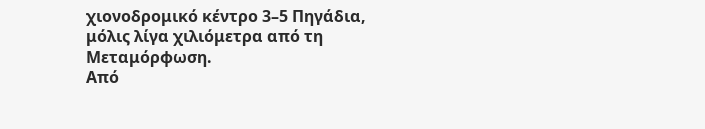χιονοδρομικό κέντρο 3–5 Πηγάδια, μόλις λίγα χιλιόμετρα από τη Μεταμόρφωση.
Από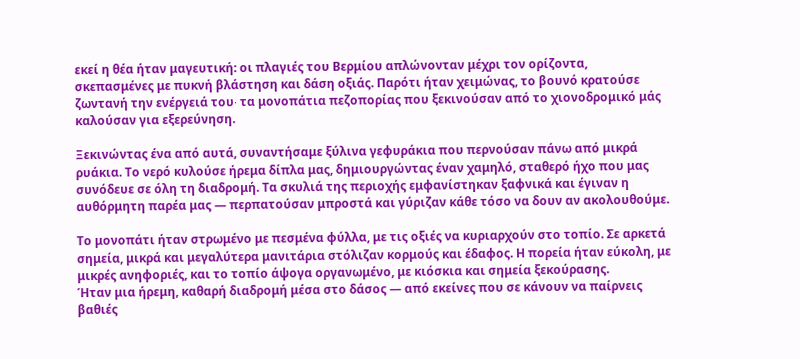εκεί η θέα ήταν μαγευτική: οι πλαγιές του Βερμίου απλώνονταν μέχρι τον ορίζοντα, σκεπασμένες με πυκνή βλάστηση και δάση οξιάς. Παρότι ήταν χειμώνας, το βουνό κρατούσε ζωντανή την ενέργειά του∙ τα μονοπάτια πεζοπορίας που ξεκινούσαν από το χιονοδρομικό μάς καλούσαν για εξερεύνηση.

Ξεκινώντας ένα από αυτά, συναντήσαμε ξύλινα γεφυράκια που περνούσαν πάνω από μικρά ρυάκια. Το νερό κυλούσε ήρεμα δίπλα μας, δημιουργώντας έναν χαμηλό, σταθερό ήχο που μας συνόδευε σε όλη τη διαδρομή. Τα σκυλιά της περιοχής εμφανίστηκαν ξαφνικά και έγιναν η αυθόρμητη παρέα μας — περπατούσαν μπροστά και γύριζαν κάθε τόσο να δουν αν ακολουθούμε.

Το μονοπάτι ήταν στρωμένο με πεσμένα φύλλα, με τις οξιές να κυριαρχούν στο τοπίο. Σε αρκετά σημεία, μικρά και μεγαλύτερα μανιτάρια στόλιζαν κορμούς και έδαφος. Η πορεία ήταν εύκολη, με μικρές ανηφοριές, και το τοπίο άψογα οργανωμένο, με κιόσκια και σημεία ξεκούρασης.
Ήταν μια ήρεμη, καθαρή διαδρομή μέσα στο δάσος — από εκείνες που σε κάνουν να παίρνεις βαθιές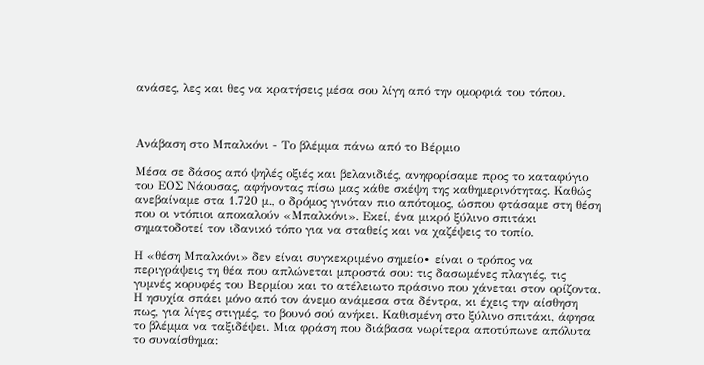ανάσες, λες και θες να κρατήσεις μέσα σου λίγη από την ομορφιά του τόπου.



Ανάβαση στο Μπαλκόνι - Το βλέμμα πάνω από το Βέρμιο

Μέσα σε δάσος από ψηλές οξιές και βελανιδιές, ανηφορίσαμε προς το καταφύγιο του ΕΟΣ Νάουσας, αφήνοντας πίσω μας κάθε σκέψη της καθημερινότητας. Καθώς ανεβαίναμε στα 1.720 μ., ο δρόμος γινόταν πιο απότομος, ώσπου φτάσαμε στη θέση που οι ντόπιοι αποκαλούν «Μπαλκόνι». Εκεί, ένα μικρό ξύλινο σπιτάκι σηματοδοτεί τον ιδανικό τόπο για να σταθείς και να χαζέψεις το τοπίο.

Η «θέση Μπαλκόνι» δεν είναι συγκεκριμένο σημείο∙ είναι ο τρόπος να περιγράψεις τη θέα που απλώνεται μπροστά σου: τις δασωμένες πλαγιές, τις γυμνές κορυφές του Βερμίου και το ατέλειωτο πράσινο που χάνεται στον ορίζοντα. Η ησυχία σπάει μόνο από τον άνεμο ανάμεσα στα δέντρα, κι έχεις την αίσθηση πως, για λίγες στιγμές, το βουνό σού ανήκει. Καθισμένη στο ξύλινο σπιτάκι, άφησα το βλέμμα να ταξιδέψει. Μια φράση που διάβασα νωρίτερα αποτύπωνε απόλυτα το συναίσθημα: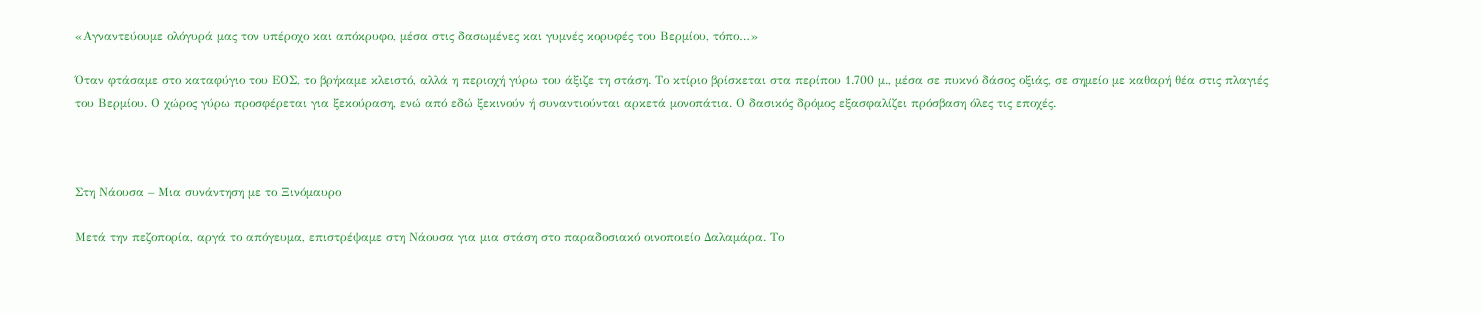«Αγναντεύουμε ολόγυρά μας τον υπέροχο και απόκρυφο, μέσα στις δασωμένες και γυμνές κορυφές του Βερμίου, τόπο…»

Όταν φτάσαμε στο καταφύγιο του ΕΟΣ, το βρήκαμε κλειστό, αλλά η περιοχή γύρω του άξιζε τη στάση. Το κτίριο βρίσκεται στα περίπου 1.700 μ., μέσα σε πυκνό δάσος οξιάς, σε σημείο με καθαρή θέα στις πλαγιές του Βερμίου. Ο χώρος γύρω προσφέρεται για ξεκούραση, ενώ από εδώ ξεκινούν ή συναντιούνται αρκετά μονοπάτια. Ο δασικός δρόμος εξασφαλίζει πρόσβαση όλες τις εποχές.



Στη Νάουσα – Μια συνάντηση με το Ξινόμαυρο

Μετά την πεζοπορία, αργά το απόγευμα, επιστρέψαμε στη Νάουσα για μια στάση στο παραδοσιακό οινοποιείο Δαλαμάρα. Το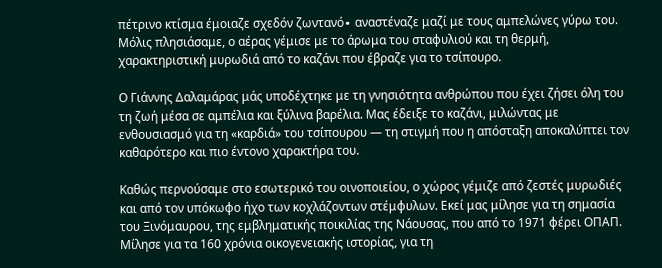πέτρινο κτίσμα έμοιαζε σχεδόν ζωντανό∙ αναστέναζε μαζί με τους αμπελώνες γύρω του. Μόλις πλησιάσαμε, ο αέρας γέμισε με το άρωμα του σταφυλιού και τη θερμή, χαρακτηριστική μυρωδιά από το καζάνι που έβραζε για το τσίπουρο.

Ο Γιάννης Δαλαμάρας μάς υποδέχτηκε με τη γνησιότητα ανθρώπου που έχει ζήσει όλη του τη ζωή μέσα σε αμπέλια και ξύλινα βαρέλια. Μας έδειξε το καζάνι, μιλώντας με ενθουσιασμό για τη «καρδιά» του τσίπουρου — τη στιγμή που η απόσταξη αποκαλύπτει τον καθαρότερο και πιο έντονο χαρακτήρα του.

Καθώς περνούσαμε στο εσωτερικό του οινοποιείου, ο χώρος γέμιζε από ζεστές μυρωδιές και από τον υπόκωφο ήχο των κοχλάζοντων στέμφυλων. Εκεί μας μίλησε για τη σημασία του Ξινόμαυρου, της εμβληματικής ποικιλίας της Νάουσας, που από το 1971 φέρει ΟΠΑΠ. Μίλησε για τα 160 χρόνια οικογενειακής ιστορίας, για τη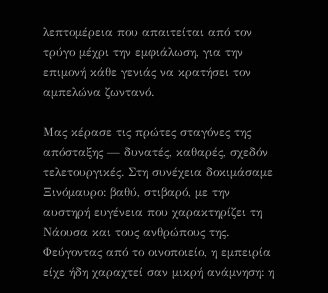λεπτομέρεια που απαιτείται από τον τρύγο μέχρι την εμφιάλωση, για την επιμονή κάθε γενιάς να κρατήσει τον αμπελώνα ζωντανό.

Μας κέρασε τις πρώτες σταγόνες της απόσταξης — δυνατές, καθαρές, σχεδόν τελετουργικές. Στη συνέχεια δοκιμάσαμε Ξινόμαυρο: βαθύ, στιβαρό, με την αυστηρή ευγένεια που χαρακτηρίζει τη Νάουσα και τους ανθρώπους της. Φεύγοντας από το οινοποιείο, η εμπειρία είχε ήδη χαραχτεί σαν μικρή ανάμνηση: η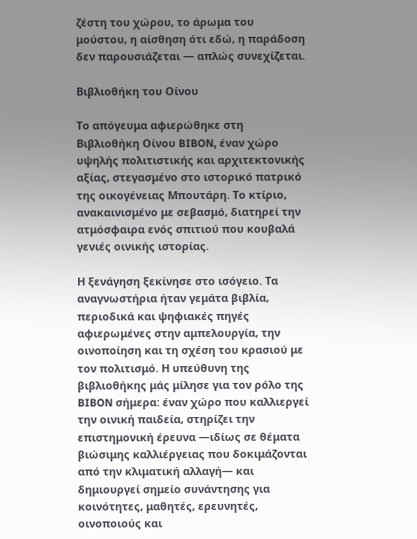ζέστη του χώρου, το άρωμα του μούστου, η αίσθηση ότι εδώ, η παράδοση δεν παρουσιάζεται — απλώς συνεχίζεται.

Βιβλιοθήκη του Οίνου

Το απόγευμα αφιερώθηκε στη Βιβλιοθήκη Οίνου BIBON, έναν χώρο υψηλής πολιτιστικής και αρχιτεκτονικής αξίας, στεγασμένο στο ιστορικό πατρικό της οικογένειας Μπουτάρη. Το κτίριο, ανακαινισμένο με σεβασμό, διατηρεί την ατμόσφαιρα ενός σπιτιού που κουβαλά γενιές οινικής ιστορίας.

Η ξενάγηση ξεκίνησε στο ισόγειο. Τα αναγνωστήρια ήταν γεμάτα βιβλία, περιοδικά και ψηφιακές πηγές αφιερωμένες στην αμπελουργία, την οινοποίηση και τη σχέση του κρασιού με τον πολιτισμό. Η υπεύθυνη της βιβλιοθήκης μάς μίλησε για τον ρόλο της BIBON σήμερα: έναν χώρο που καλλιεργεί την οινική παιδεία, στηρίζει την επιστημονική έρευνα —ιδίως σε θέματα βιώσιμης καλλιέργειας που δοκιμάζονται από την κλιματική αλλαγή— και δημιουργεί σημείο συνάντησης για κοινότητες, μαθητές, ερευνητές, οινοποιούς και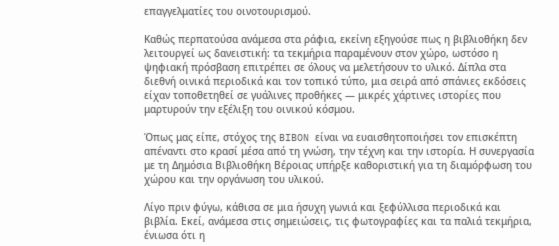επαγγελματίες του οινοτουρισμού.

Καθώς περπατούσα ανάμεσα στα ράφια, εκείνη εξηγούσε πως η βιβλιοθήκη δεν λειτουργεί ως δανειστική: τα τεκμήρια παραμένουν στον χώρο, ωστόσο η ψηφιακή πρόσβαση επιτρέπει σε όλους να μελετήσουν το υλικό. Δίπλα στα διεθνή οινικά περιοδικά και τον τοπικό τύπο, μια σειρά από σπάνιες εκδόσεις είχαν τοποθετηθεί σε γυάλινες προθήκες — μικρές χάρτινες ιστορίες που μαρτυρούν την εξέλιξη του οινικού κόσμου.

Όπως μας είπε, στόχος της BIBON είναι να ευαισθητοποιήσει τον επισκέπτη απέναντι στο κρασί μέσα από τη γνώση, την τέχνη και την ιστορία. Η συνεργασία με τη Δημόσια Βιβλιοθήκη Βέροιας υπήρξε καθοριστική για τη διαμόρφωση του χώρου και την οργάνωση του υλικού.

Λίγο πριν φύγω, κάθισα σε μια ήσυχη γωνιά και ξεφύλλισα περιοδικά και βιβλία. Εκεί, ανάμεσα στις σημειώσεις, τις φωτογραφίες και τα παλιά τεκμήρια, ένιωσα ότι η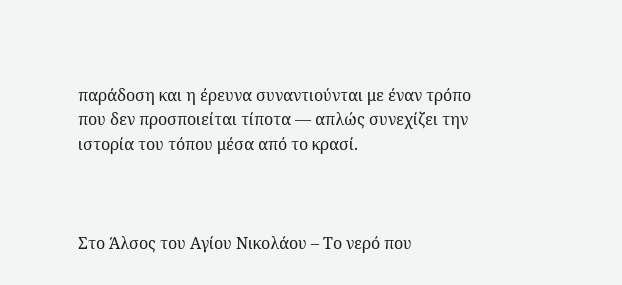παράδοση και η έρευνα συναντιούνται με έναν τρόπο που δεν προσποιείται τίποτα — απλώς συνεχίζει την ιστορία του τόπου μέσα από το κρασί.



Στο Άλσος του Αγίου Νικολάου – Το νερό που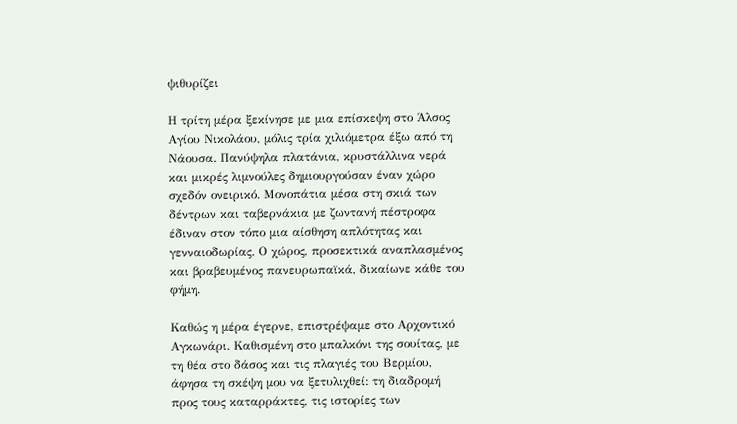ψιθυρίζει

Η τρίτη μέρα ξεκίνησε με μια επίσκεψη στο Άλσος Αγίου Νικολάου, μόλις τρία χιλιόμετρα έξω από τη Νάουσα. Πανύψηλα πλατάνια, κρυστάλλινα νερά και μικρές λιμνούλες δημιουργούσαν έναν χώρο σχεδόν ονειρικό. Μονοπάτια μέσα στη σκιά των δέντρων και ταβερνάκια με ζωντανή πέστροφα έδιναν στον τόπο μια αίσθηση απλότητας και γενναιοδωρίας. Ο χώρος, προσεκτικά αναπλασμένος και βραβευμένος πανευρωπαϊκά, δικαίωνε κάθε του φήμη.

Καθώς η μέρα έγερνε, επιστρέψαμε στο Αρχοντικό Αγκωνάρι. Καθισμένη στο μπαλκόνι της σουίτας, με τη θέα στο δάσος και τις πλαγιές του Βερμίου, άφησα τη σκέψη μου να ξετυλιχθεί: τη διαδρομή προς τους καταρράκτες, τις ιστορίες των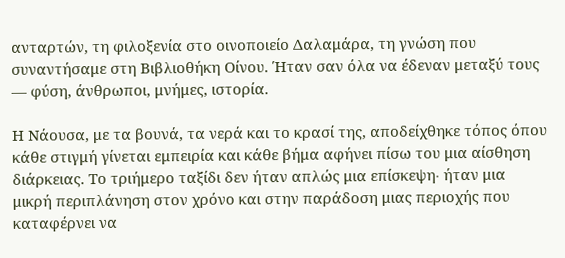ανταρτών, τη φιλοξενία στο οινοποιείο Δαλαμάρα, τη γνώση που συναντήσαμε στη Βιβλιοθήκη Οίνου. Ήταν σαν όλα να έδεναν μεταξύ τους — φύση, άνθρωποι, μνήμες, ιστορία.

Η Νάουσα, με τα βουνά, τα νερά και το κρασί της, αποδείχθηκε τόπος όπου κάθε στιγμή γίνεται εμπειρία και κάθε βήμα αφήνει πίσω του μια αίσθηση διάρκειας. Το τριήμερο ταξίδι δεν ήταν απλώς μια επίσκεψη∙ ήταν μια μικρή περιπλάνηση στον χρόνο και στην παράδοση μιας περιοχής που καταφέρνει να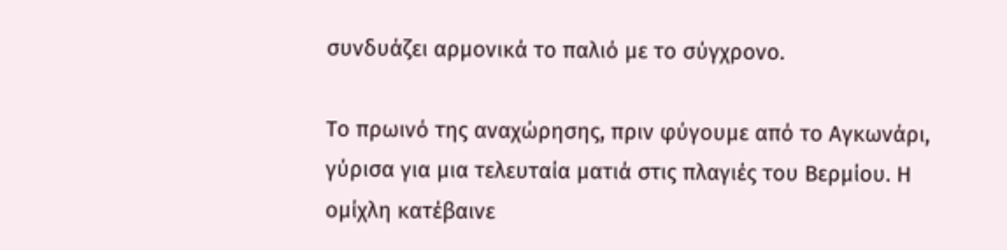συνδυάζει αρμονικά το παλιό με το σύγχρονο.

Το πρωινό της αναχώρησης, πριν φύγουμε από το Αγκωνάρι, γύρισα για μια τελευταία ματιά στις πλαγιές του Βερμίου. Η ομίχλη κατέβαινε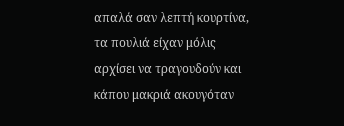απαλά σαν λεπτή κουρτίνα, τα πουλιά είχαν μόλις αρχίσει να τραγουδούν και κάπου μακριά ακουγόταν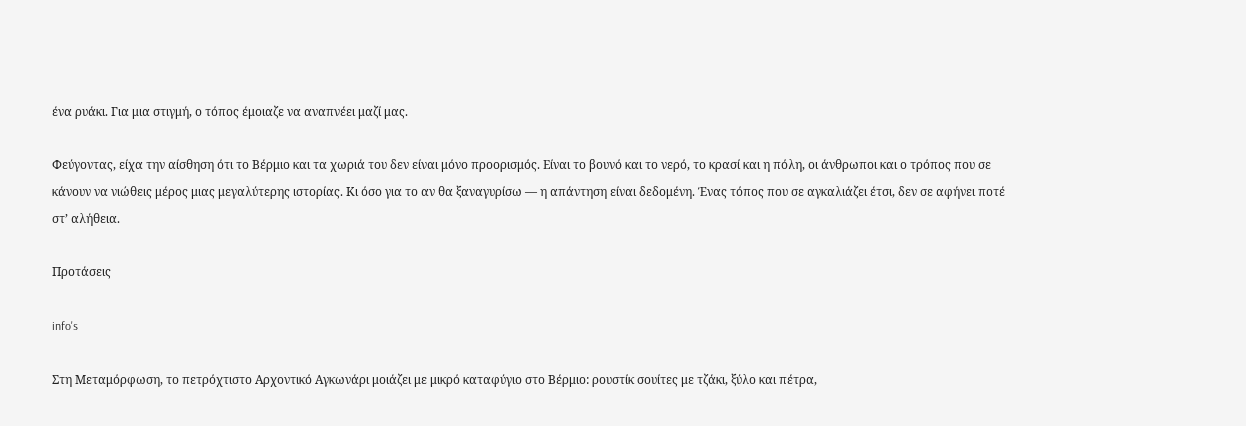ένα ρυάκι. Για μια στιγμή, ο τόπος έμοιαζε να αναπνέει μαζί μας.

Φεύγοντας, είχα την αίσθηση ότι το Βέρμιο και τα χωριά του δεν είναι μόνο προορισμός. Είναι το βουνό και το νερό, το κρασί και η πόλη, οι άνθρωποι και ο τρόπος που σε κάνουν να νιώθεις μέρος μιας μεγαλύτερης ιστορίας. Κι όσο για το αν θα ξαναγυρίσω — η απάντηση είναι δεδομένη. Ένας τόπος που σε αγκαλιάζει έτσι, δεν σε αφήνει ποτέ στ’ αλήθεια.

Προτάσεις

info's

Στη Μεταμόρφωση, το πετρόχτιστο Αρχοντικό Αγκωνάρι μοιάζει με μικρό καταφύγιο στο Βέρμιο: ρουστίκ σουίτες με τζάκι, ξύλο και πέτρα,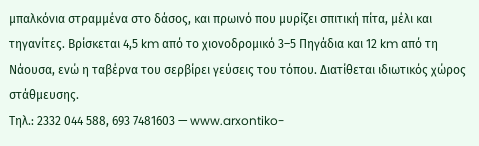μπαλκόνια στραμμένα στο δάσος, και πρωινό που μυρίζει σπιτική πίτα, μέλι και τηγανίτες. Βρίσκεται 4,5 km από το χιονοδρομικό 3–5 Πηγάδια και 12 km από τη Νάουσα, ενώ η ταβέρνα του σερβίρει γεύσεις του τόπου. Διατίθεται ιδιωτικός χώρος στάθμευσης.
Τηλ.: 2332 044 588, 693 7481603 — www.arxontiko-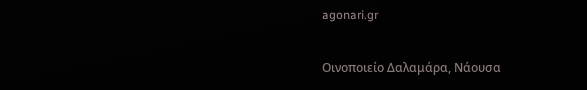agonari.gr

Οινοποιείο Δαλαμάρα, Νάουσα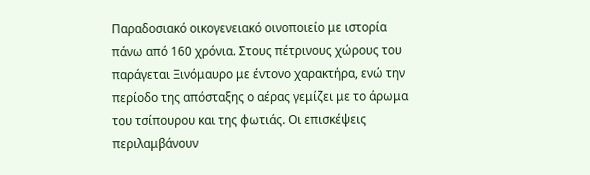Παραδοσιακό οικογενειακό οινοποιείο με ιστορία πάνω από 160 χρόνια. Στους πέτρινους χώρους του παράγεται Ξινόμαυρο με έντονο χαρακτήρα, ενώ την περίοδο της απόσταξης ο αέρας γεμίζει με το άρωμα του τσίπουρου και της φωτιάς. Οι επισκέψεις περιλαμβάνουν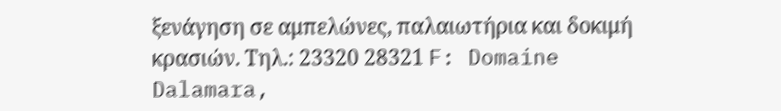ξενάγηση σε αμπελώνες, παλαιωτήρια και δοκιμή κρασιών. Τηλ.: 23320 28321 F: Domaine Dalamara,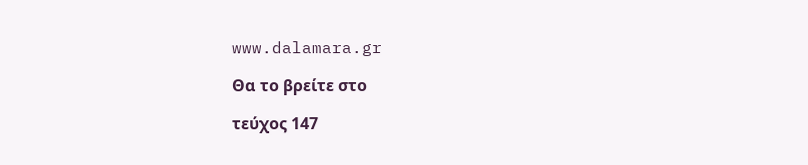www.dalamara.gr

Θα το βρείτε στο

τεύχος 147